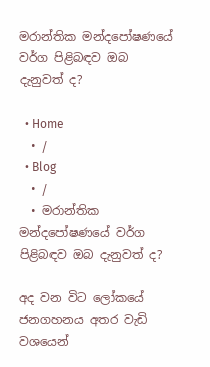මරාන්තික මන්දපෝෂණයේ වර්ග පිළිබඳව ඔබ දැනුවත් ද?

  • Home
  • /
  • Blog
  • /
  • මරාන්තික මන්දපෝෂණයේ වර්ග පිළිබඳව ඔබ දැනුවත් ද?

අද වන විට ලෝකයේ ජනගහනය අතර වැඩි වශයෙන්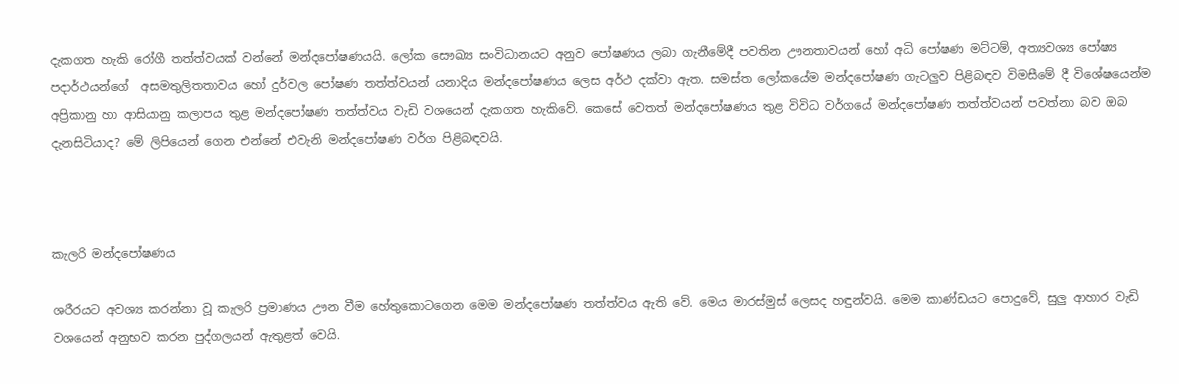දැකගත හැකි රෝගී තත්ත්වයක් වන්නේ මන්දපෝෂණයයි. ලෝක සෞඛ්‍ය සංවිධානයට අනුව පෝෂණය ලබා ගැනීමේදී පවතින ඌනතාවයන් හෝ අධි පෝෂණ මට්ටම්, අත්‍යවශ්‍ය පෝෂ්‍ය පදාර්ථයන්ගේ  අසමතුලිතතාවය හෝ දුර්වල පෝෂණ තත්ත්වයන් යනාදිය මන්දපෝෂණය ලෙස අර්ථ දක්වා ඇත. සමස්ත ලෝකයේම මන්දපෝෂණ ගැටලුව පිළිබඳව විමසීමේ දී විශේෂයෙන්ම අප්‍රිකානු හා ආසියානු කලාපය තුළ මන්දපෝෂණ තත්ත්වය වැඩි වශයෙන් දැකගත හැකිවේ. කෙසේ වෙතත් මන්දපෝෂණය තුළ විවිධ වර්ගයේ මන්දපෝෂණ තත්ත්වයන් පවත්නා බව ඔබ දැනසිටියාද? මේ ලිපියෙන් ගෙන එන්නේ එවැනි මන්දපෝෂණ වර්ග පිළිබඳවයි.



කැලරි මන්දපෝෂණය

ශරීරයට අවශ්‍ය කරන්නා වූ කැලරි ප්‍රමාණය ඌන වීම හේතුකොටගෙන මෙම මන්දපෝෂණ තත්ත්වය ඇති වේ. මෙය මාරස්මුස් ලෙසද හඳුන්වයි. මෙම කාණ්ඩයට පොදුවේ, සුලු ආහාර වැඩි වශයෙන් අනුභව කරන පුද්ගලයන් ඇතුළත් වෙයි.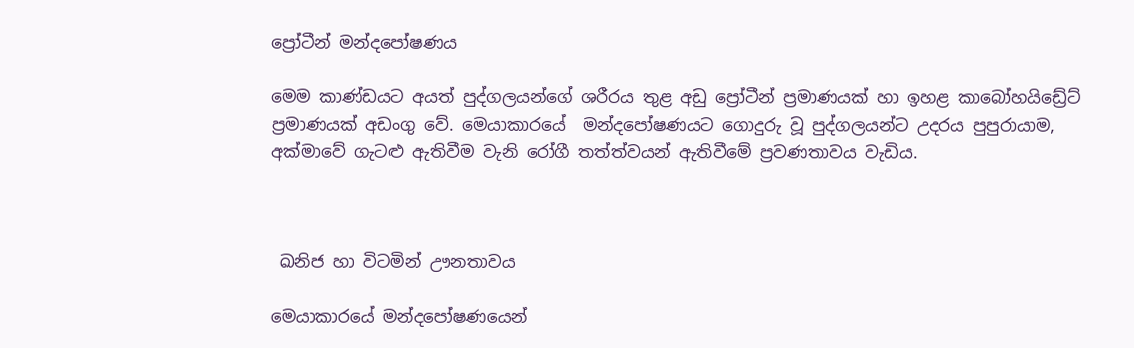ප්‍රෝටීන් මන්දපෝෂණය

මෙම කාණ්ඩයට අයත් පුද්ගලයන්ගේ ශරීරය තුළ අඩු ප්‍රෝටීන් ප්‍රමාණයක් හා ඉහළ කාබෝහයිඩ්‍රේට් ප්‍රමාණයක් අඩංගු වේ. මෙයාකාරයේ  මන්දපෝෂණයට ගොදුරු වූ පුද්ගලයන්ට උදරය පුපුරායාම, අක්මාවේ ගැටළු ඇතිවීම වැනි රෝගී තත්ත්වයන් ඇතිවීමේ ප්‍රවණතාවය වැඩිය.



 ඛනිජ හා විටමින් ඌනතාවය

මෙයාකාරයේ මන්දපෝෂණයෙන්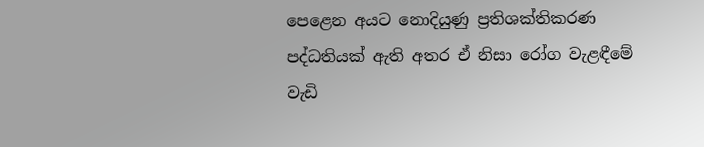පෙළෙන අයට නොදියුණු ප්‍රතිශක්තිකරණ පද්ධතියක් ඇති අතර ඒ නිසා රෝග වැළඳීමේ වැඩි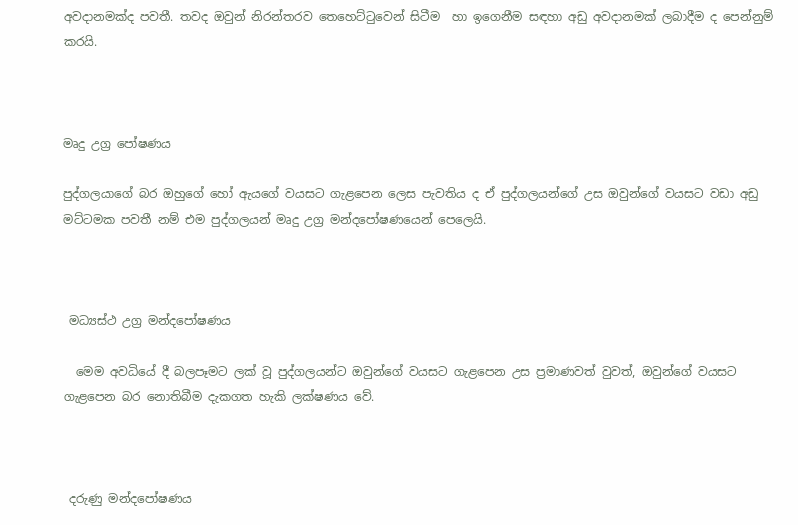අවදානමක්ද පවතී. තවද ඔවුන් නිරන්තරව තෙහෙට්ටුවෙන් සිටීම  හා ඉගෙනීම සඳහා අඩු අවදානමක් ලබාදීම ද පෙන්නුම් කරයි.



මෘදු උග්‍ර පෝෂණය

පුද්ගලයාගේ බර ඔහුගේ හෝ ඇයගේ වයසට ගැළපෙන ලෙස පැවතිය ද ඒ පුද්ගලයන්ගේ උස ඔවුන්ගේ වයසට වඩා අඩු මට්ටමක පවතී නම් එම පුද්ගලයන් මෘදු උග්‍ර මන්දපෝෂණයෙන් පෙලෙයි.



 මධ්‍යස්ථ උග්‍ර මන්දපෝෂණය

  මෙම අවධියේ දී බලපෑමට ලක් වූ පුද්ගලයන්ට ඔවුන්ගේ වයසට ගැළපෙන උස ප්‍රමාණවත් වුවත්, ඔවුන්ගේ වයසට ගැළපෙන බර නොතිබීම දැකගත හැකි ලක්ෂණය වේ.



 දරුණු මන්දපෝෂණය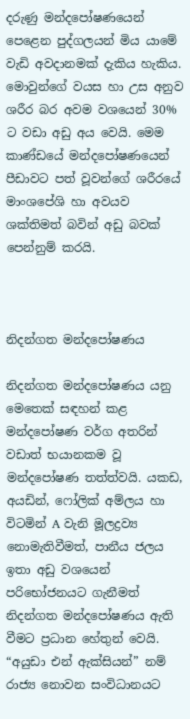දරුණු මන්දපෝෂණයෙන් පෙළෙන පුද්ගලයන් මිය යාමේ වැඩි අවදානමක් දැකිය හැකිය. මොවුන්ගේ වයස හා උස අනුව ශරීර බර අවම වශයෙන් 30% ට වඩා අඩු අය වෙයි. මෙම කාණ්ඩයේ මන්දපෝෂණයෙන් පීඩාවට පත් වූවන්ගේ ශරීරයේ මාංශපේශි හා අවයව ශක්තිමත් බවින් අඩු බවක් පෙන්නුම් කරයි.



නිදන්ගත මන්දපෝෂණය

නිදන්ගත මන්දපෝෂණය යනු මෙතෙක් සඳහන් කළ මන්දපෝෂණ වර්ග අතරින් වඩාත් භයානකම වූ මන්දපෝෂණ තත්ත්වයි. යකඩ, අයඩින්, ෆෝලික් අම්ලය හා විටමින් A වැනි මූලද්‍රව්‍ය නොමැතිවීමත්, පානීය ජලය ඉතා අඩු වශයෙන් පරිභෝජනයට ගැනීමත් නිදන්ගත මන්දපෝෂණය ඇති වීමට ප්‍රධාන හේතුන් වෙයි. “අයුඩා එන් ඇක්සියන්” නම් රාජ්‍ය නොවන සංවිධානයට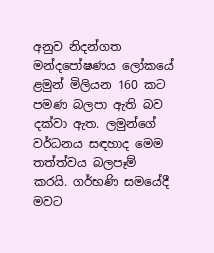අනුව නිදන්ගත මන්දපෝෂණය ලෝකයේ ළමුන් මිලියන 160 කට පමණ බලපා ඇති බව දක්වා ඇත. ලමුන්ගේ වර්ධනය සඳහාද මෙම තත්ත්වය බලපෑම් කරයි. ගර්භණි සමයේදී මවට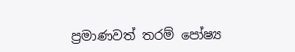ප්‍රමාණවත් තරම් පෝෂ්‍ය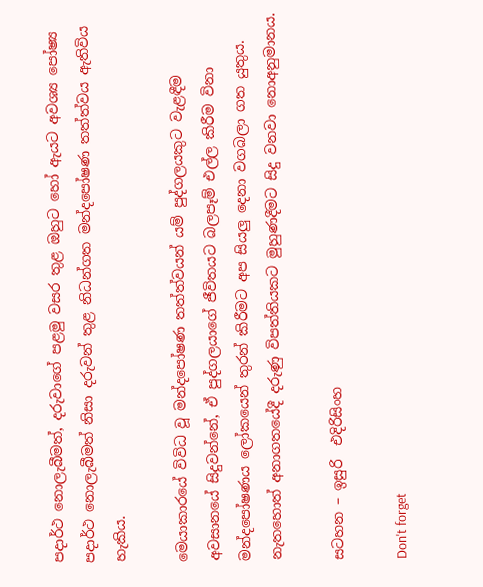පදාර්ථ නොලැබීමත්, දරුවාගේ පළමු වසර තුළ ඔහුට හෝ ඇයට අවශ්‍ය පෝෂ්‍ය පදාර්ථ නොලැබීමත් නිසා දරුවන් තුළ නිධන්ගත මන්දපෝෂණ තත්ත්වය ඇතිවිය හැකිය.

මෙයාකාරයේ විවිධ වූ මන්දපෝෂණ තත්ත්වයන් යම් පුද්ගලයකුට වැළඳීම අවසානයේ සිදුවන්නේ, ඒ පුද්ගලයාගේ ජීවිතයට බලපෑම් එල්ල කිරීම විනා මන්දපෝෂණය ලෝකයෙන් තුරන් කිරීමට අප සියලු දෙනා වගබලා ගත යුතුය. නැතහොත් අනාගතයේදී දරුණු විපත්තියකට මුහුණදීමට සිදු වනවා නොඅනුමානය.

සටහන – ඉසුරි  එදිරිසිංහ

Don't forget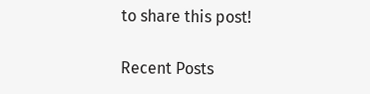to share this post!

Recent Posts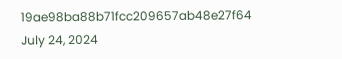19ae98ba88b71fcc209657ab48e27f64
July 24, 2024